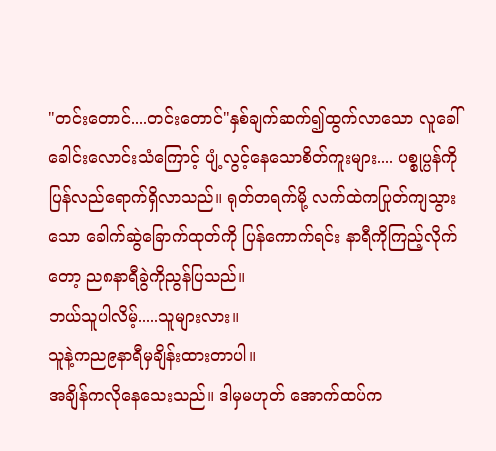"တင်းတောင်....တင်းတောင်"နှစ်ချက်ဆက်၍ထွက်လာသော လူခေါ်ခေါင်းလောင်းသံကြောင့် ပျံ့လွင့်နေသောစိတ်ကူးများ.... ပစ္စုပ္ပန်ကိုပြန်လည်ရောက်ရှိလာသည်။ ရုတ်တရက်မို့ လက်ထဲကပြုတ်ကျသွားသော ခေါက်ဆွဲခြောက်ထုတ်ကို ပြန်ကောက်ရင်း နာရီကိုကြည့်လိုက်တော့ ည၈နာရီခွဲကိုညွန်ပြသည်။
ဘယ်သူပါလိမ့်.....သူများလား။
သူနဲ့ကည၉နာရီမှချိန်းထားတာပါ။
အချိန်ကလိုနေသေးသည်။ ဒါမှမဟုတ် အောက်ထပ်က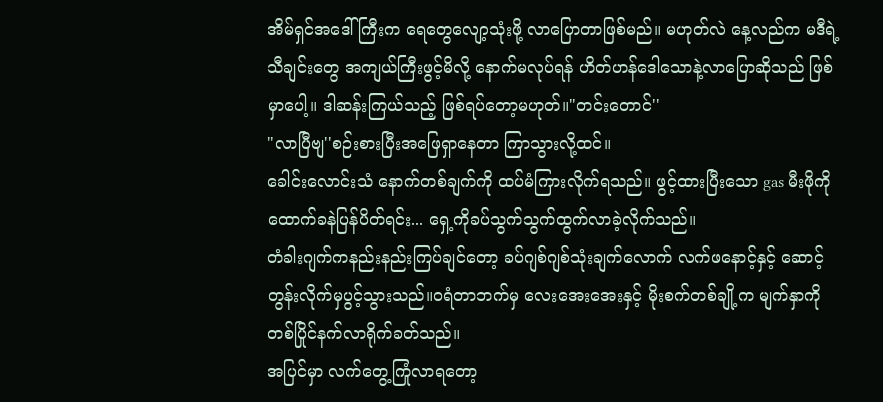အိမ်ရှင်အဒေါ်ကြီးက ရေတွေလျော့သုံးဖို့ လာပြောတာဖြစ်မည်။ မဟုတ်လဲ နေ့လည်က မဒီရဲ့သီချင်းတွေ အကျယ်ကြီးဖွင့်မိလို့ နောက်မလုပ်ရန် ဟိတ်ဟန်ဒေါသောနဲ့လာပြောဆိုသည် ဖြစ်မှာပေါ့။ ဒါဆန်းကြယ်သည့် ဖြစ်ရပ်တော့မဟုတ်။"တင်းတောင်''
"လာပြီဗျ''စဉ်းစားပြီးအဖြေရှာနေတာ ကြာသွားလို့ထင်။
ခေါင်းလောင်းသံ နောက်တစ်ချက်ကို ထပ်မံကြားလိုက်ရသည်။ ဖွင့်ထားပြီးသော gas မီးဖိုကို ထောက်ခနဲပြန်ပိတ်ရင်း... ရှေ့ကိုခပ်သွက်သွက်ထွက်လာခဲ့လိုက်သည်။
တံခါးဂျက်ကနည်းနည်းကြပ်ချင်တော့ ခပ်ဂျစ်ဂျစ်သုံးချက်လောက် လက်ဖနောင့်နှင့် ဆောင့်တွန်းလိုက်မှပွင့်သွားသည်။ဝရံတာဘက်မှ လေးအေးအေးနှင့် မိုးစက်တစ်ချို့က မျက်နှာကို တစ်ပြိုင်နက်လာရိုက်ခတ်သည်။
အပြင်မှာ လက်တွေ့ကြုံလာရတော့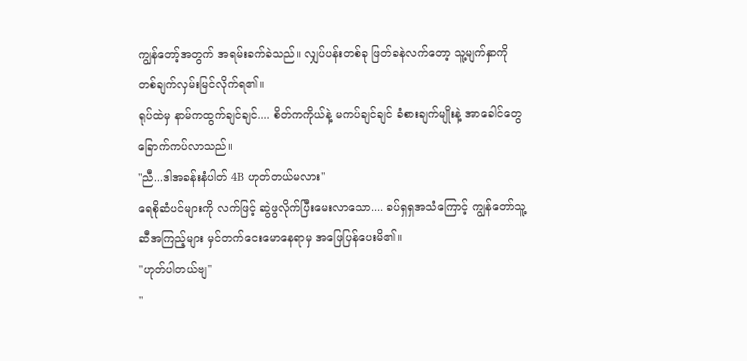ကျွန်တော့်အတွက် အရမ်းခက်ခဲသည်။ လျှပ်ပန်းတစ်ခု ဖြတ်ခနဲလက်တော့ သူ့မျက်နှာကို တစ်ချက်လှမ်းမြင်လိုက်ရ၏။
ရုပ်ထဲမှ နာမ်ကထွက်ချင်ချင်.... စိတ်ကကိုယ်နဲ့ မကပ်ချင်ချင် ခံစားချက်မျိုးနဲ့ အာခေါင်တွေခြောက်ကပ်လာသည်။
"ညီ...ဒါအခန်းနံပါတ် 4B ဟုတ်တယ်မလား''
ရေစိုဆံပင်များကို လက်ဖြင့် ဆွဲဖွလိုက်ပြီးမေးလာသော.... ခပ်ရှရှအသံကြောင့် ကျွန်တော်သူ့ဆီအကြည့်များ မှင်တက်ငေးမောနေရာမှ အဖြေပြန်ပေးမိ၏။
"ဟုတ်ပါတယ်ဗျ''
"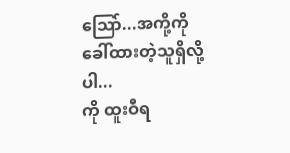သြော်...အကို့ကိုခေါ်ထားတဲ့သူရှိလို့ပါ...
ကို ထူးဝီရ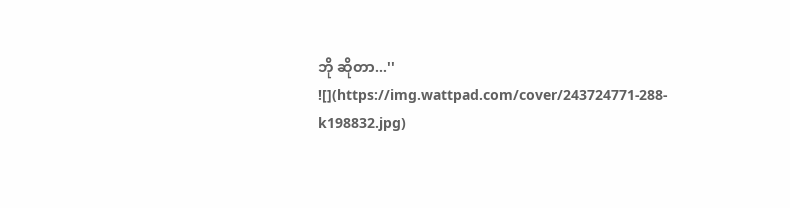ဘို ဆိုတာ...''
![](https://img.wattpad.com/cover/243724771-288-k198832.jpg)